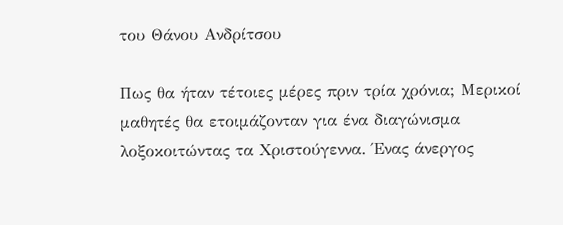του Θάνου Ανδρίτσου

Πως θα ήταν τέτοιες μέρες πριν τρία χρόνια; Μερικοί μαθητές θα ετοιμάζονταν για ένα διαγώνισμα λοξοκοιτώντας τα Χριστούγεννα. Ένας άνεργος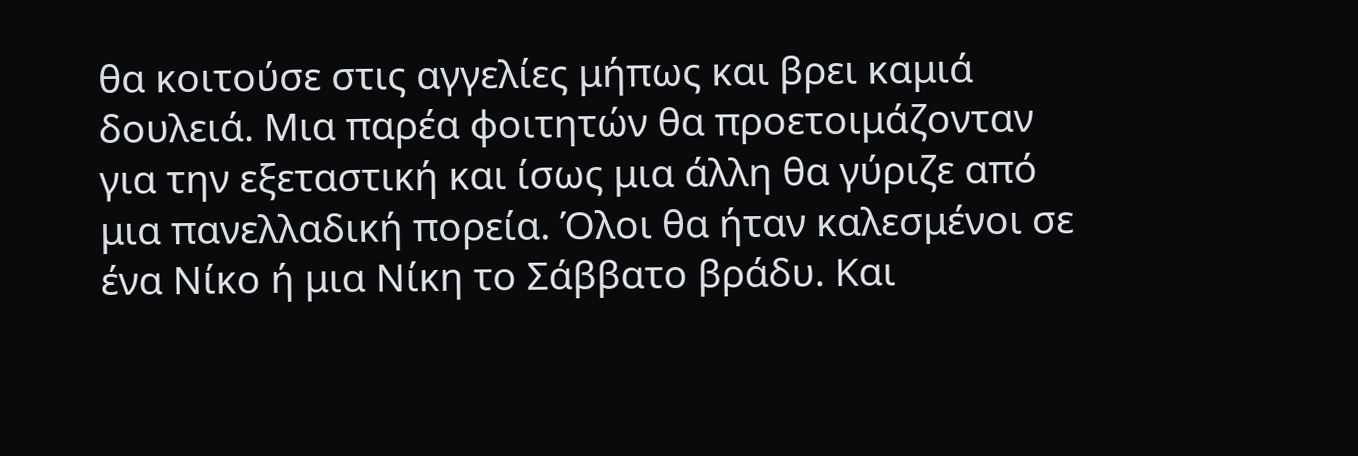θα κοιτούσε στις αγγελίες μήπως και βρει καμιά δουλειά. Μια παρέα φοιτητών θα προετοιμάζονταν για την εξεταστική και ίσως μια άλλη θα γύριζε από μια πανελλαδική πορεία. Όλοι θα ήταν καλεσμένοι σε ένα Νίκο ή μια Νίκη το Σάββατο βράδυ. Και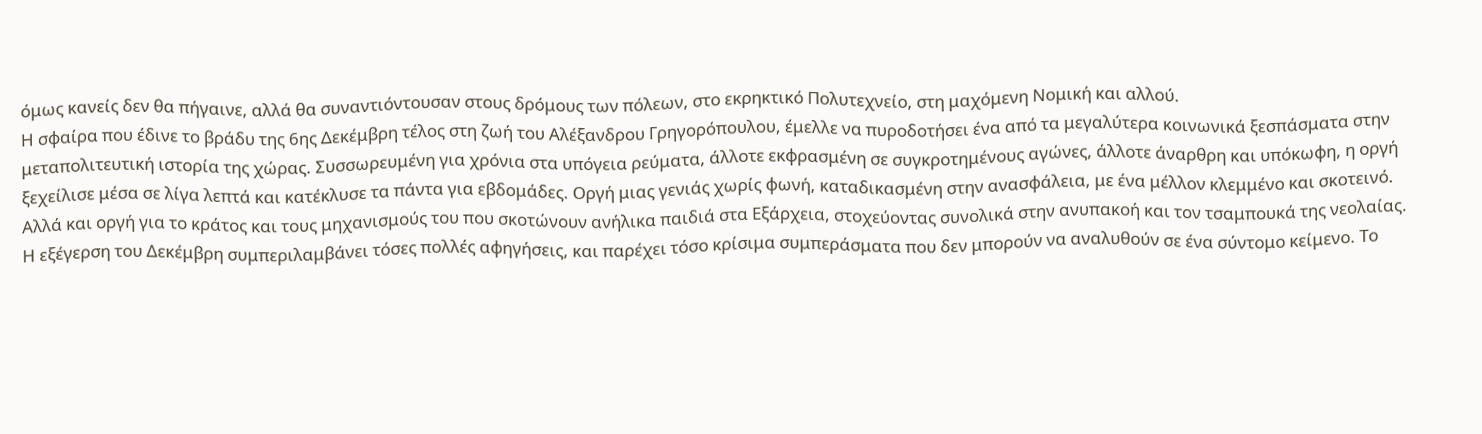όμως κανείς δεν θα πήγαινε, αλλά θα συναντιόντουσαν στους δρόμους των πόλεων, στο εκρηκτικό Πολυτεχνείο, στη μαχόμενη Νομική και αλλού.
Η σφαίρα που έδινε το βράδυ της 6ης Δεκέμβρη τέλος στη ζωή του Αλέξανδρου Γρηγορόπουλου, έμελλε να πυροδοτήσει ένα από τα μεγαλύτερα κοινωνικά ξεσπάσματα στην μεταπολιτευτική ιστορία της χώρας. Συσσωρευμένη για χρόνια στα υπόγεια ρεύματα, άλλοτε εκφρασμένη σε συγκροτημένους αγώνες, άλλοτε άναρθρη και υπόκωφη, η οργή ξεχείλισε μέσα σε λίγα λεπτά και κατέκλυσε τα πάντα για εβδομάδες. Οργή μιας γενιάς χωρίς φωνή, καταδικασμένη στην ανασφάλεια, με ένα μέλλον κλεμμένο και σκοτεινό. Αλλά και οργή για το κράτος και τους μηχανισμούς του που σκοτώνουν ανήλικα παιδιά στα Εξάρχεια, στοχεύοντας συνολικά στην ανυπακοή και τον τσαμπουκά της νεολαίας.
Η εξέγερση του Δεκέμβρη συμπεριλαμβάνει τόσες πολλές αφηγήσεις, και παρέχει τόσο κρίσιμα συμπεράσματα που δεν μπορούν να αναλυθούν σε ένα σύντομο κείμενο. Το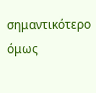σημαντικότερο όμως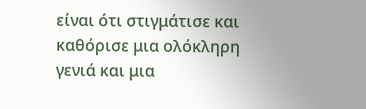είναι ότι στιγμάτισε και καθόρισε μια ολόκληρη γενιά και μια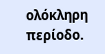ολόκληρη περίοδο.